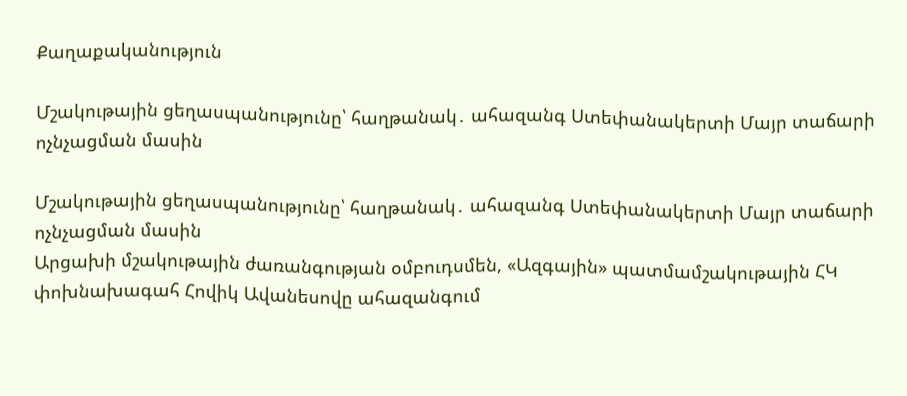Քաղաքականություն

Մշակութային ցեղասպանությունը՝ հաղթանակ․ ահազանգ Ստեփանակերտի Մայր տաճարի ոչնչացման մասին

Մշակութային ցեղասպանությունը՝ հաղթանակ․ ահազանգ Ստեփանակերտի Մայր տաճարի ոչնչացման մասին
Արցախի մշակութային ժառանգության օմբուդսմեն, «Ազգային» պատմամշակութային ՀԿ փոխնախագահ Հովիկ Ավանեսովը ահազանգում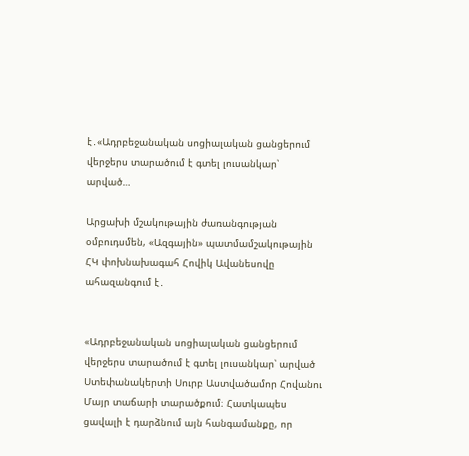է․«Ադրբեջանական սոցիալական ցանցերում վերջերս տարածում է գտել լուսանկար՝ արված…

Արցախի մշակութային ժառանգության օմբուդսմեն, «Ազգային» պատմամշակութային ՀԿ փոխնախագահ Հովիկ Ավանեսովը ահազանգում է․


«Ադրբեջանական սոցիալական ցանցերում վերջերս տարածում է գտել լուսանկար՝ արված Ստեփանակերտի Սուրբ Աստվածամոր Հովանու Մայր տաճարի տարածքում։ Հատկապես ցավալի է դարձնում այն հանգամանքը, որ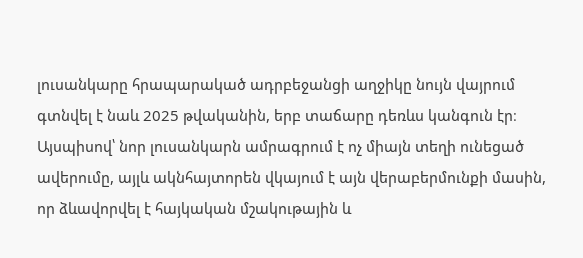լուսանկարը հրապարակած ադրբեջանցի աղջիկը նույն վայրում գտնվել է նաև 2025 թվականին, երբ տաճարը դեռևս կանգուն էր։ Այսպիսով՝ նոր լուսանկարն ամրագրում է ոչ միայն տեղի ունեցած ավերումը, այլև ակնհայտորեն վկայում է այն վերաբերմունքի մասին, որ ձևավորվել է հայկական մշակութային և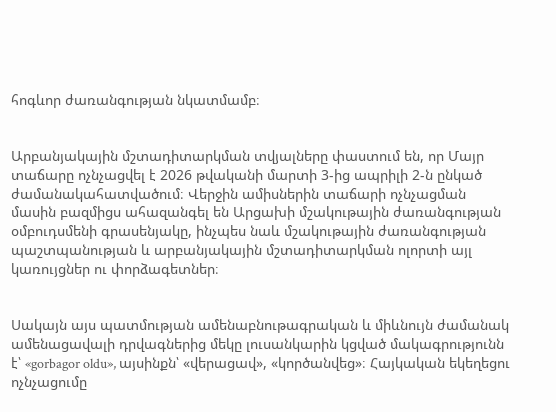հոգևոր ժառանգության նկատմամբ։


Արբանյակային մշտադիտարկման տվյալները փաստում են, որ Մայր տաճարը ոչնչացվել է 2026 թվականի մարտի 3-ից ապրիլի 2-ն ընկած ժամանակահատվածում։ Վերջին ամիսներին տաճարի ոչնչացման մասին բազմիցս ահազանգել են Արցախի մշակութային ժառանգության օմբուդսմենի գրասենյակը, ինչպես նաև մշակութային ժառանգության պաշտպանության և արբանյակային մշտադիտարկման ոլորտի այլ կառույցներ ու փորձագետներ։


Սակայն այս պատմության ամենաբնութագրական և միևնույն ժամանակ ամենացավալի դրվագներից մեկը լուսանկարին կցված մակագրությունն է՝ «gorbagor oldu», այսինքն՝ «վերացավ», «կործանվեց»։ Հայկական եկեղեցու ոչնչացումը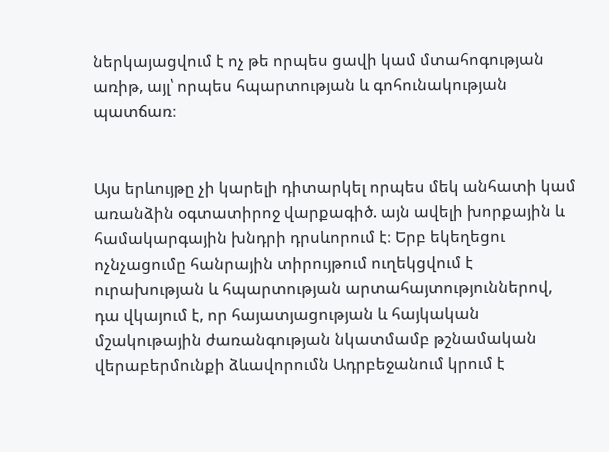ներկայացվում է ոչ թե որպես ցավի կամ մտահոգության առիթ, այլ՝ որպես հպարտության և գոհունակության պատճառ։


Այս երևույթը չի կարելի դիտարկել որպես մեկ անհատի կամ առանձին օգտատիրոջ վարքագիծ. այն ավելի խորքային և համակարգային խնդրի դրսևորում է։ Երբ եկեղեցու ոչնչացումը հանրային տիրույթում ուղեկցվում է ուրախության և հպարտության արտահայտություններով, դա վկայում է, որ հայատյացության և հայկական մշակութային ժառանգության նկատմամբ թշնամական վերաբերմունքի ձևավորումն Ադրբեջանում կրում է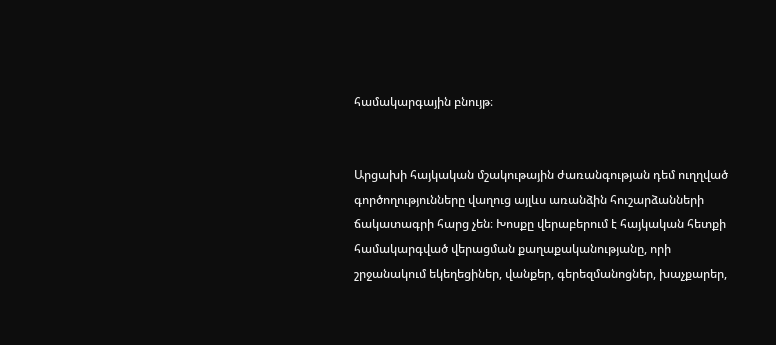համակարգային բնույթ։


Արցախի հայկական մշակութային ժառանգության դեմ ուղղված գործողությունները վաղուց այլևս առանձին հուշարձանների ճակատագրի հարց չեն։ Խոսքը վերաբերում է հայկական հետքի համակարգված վերացման քաղաքականությանը, որի շրջանակում եկեղեցիներ, վանքեր, գերեզմանոցներ, խաչքարեր,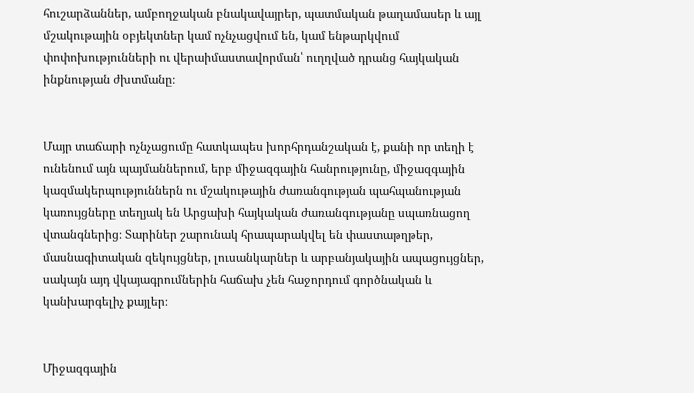հուշարձաններ, ամբողջական բնակավայրեր, պատմական թաղամասեր և այլ մշակութային օբյեկտներ կամ ոչնչացվում են, կամ ենթարկվում փոփոխությունների ու վերաիմաստավորման՝ ուղղված դրանց հայկական ինքնության ժխտմանը։


Մայր տաճարի ոչնչացումը հատկապես խորհրդանշական է, քանի որ տեղի է ունենում այն պայմաններում, երբ միջազգային հանրությունը, միջազգային կազմակերպություններն ու մշակութային ժառանգության պահպանության կառույցները տեղյակ են Արցախի հայկական ժառանգությանը սպառնացող վտանգներից։ Տարիներ շարունակ հրապարակվել են փաստաթղթեր, մասնագիտական զեկույցներ, լուսանկարներ և արբանյակային ապացույցներ, սակայն այդ վկայագրումներին հաճախ չեն հաջորդում գործնական և կանխարգելիչ քայլեր։


Միջազգային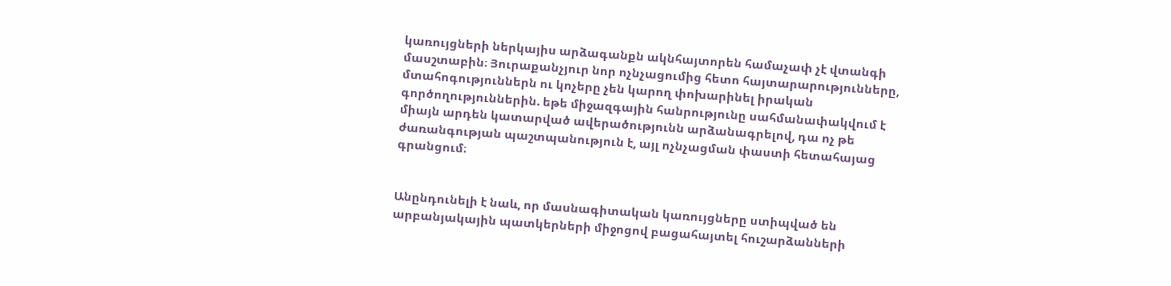կառույցների ներկայիս արձագանքն ակնհայտորեն համաչափ չէ վտանգի մասշտաբին։ Յուրաքանչյուր նոր ոչնչացումից հետո հայտարարությունները, մտահոգություններն ու կոչերը չեն կարող փոխարինել իրական գործողություններին. եթե միջազգային հանրությունը սահմանափակվում է միայն արդեն կատարված ավերածությունն արձանագրելով, դա ոչ թե ժառանգության պաշտպանություն է, այլ ոչնչացման փաստի հետահայաց գրանցում։


Անընդունելի է նաև, որ մասնագիտական կառույցները ստիպված են արբանյակային պատկերների միջոցով բացահայտել հուշարձանների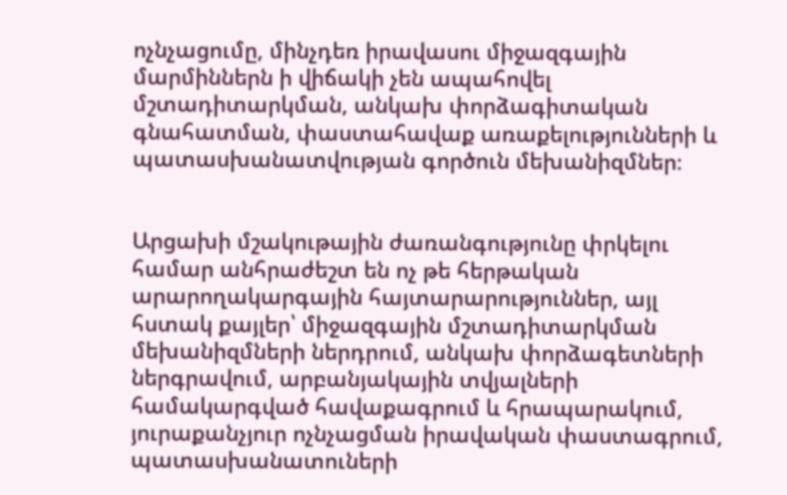ոչնչացումը, մինչդեռ իրավասու միջազգային մարմիններն ի վիճակի չեն ապահովել մշտադիտարկման, անկախ փորձագիտական գնահատման, փաստահավաք առաքելությունների և պատասխանատվության գործուն մեխանիզմներ։


Արցախի մշակութային ժառանգությունը փրկելու համար անհրաժեշտ են ոչ թե հերթական արարողակարգային հայտարարություններ, այլ հստակ քայլեր՝ միջազգային մշտադիտարկման մեխանիզմների ներդրում, անկախ փորձագետների ներգրավում, արբանյակային տվյալների համակարգված հավաքագրում և հրապարակում, յուրաքանչյուր ոչնչացման իրավական փաստագրում, պատասխանատուների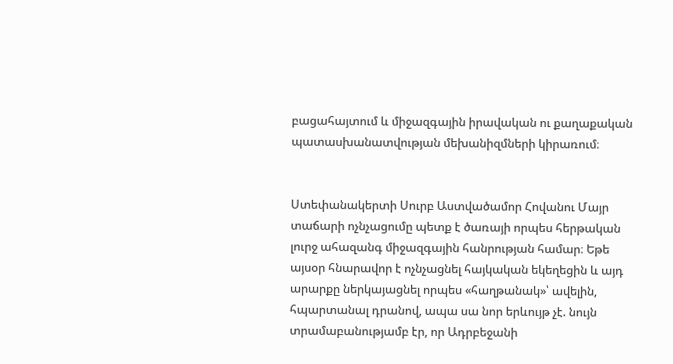բացահայտում և միջազգային իրավական ու քաղաքական պատասխանատվության մեխանիզմների կիրառում։


Ստեփանակերտի Սուրբ Աստվածամոր Հովանու Մայր տաճարի ոչնչացումը պետք է ծառայի որպես հերթական լուրջ ահազանգ միջազգային հանրության համար։ Եթե այսօր հնարավոր է ոչնչացնել հայկական եկեղեցին և այդ արարքը ներկայացնել որպես «հաղթանակ»՝ ավելին, հպարտանալ դրանով, ապա սա նոր երևույթ չէ. նույն տրամաբանությամբ էր, որ Ադրբեջանի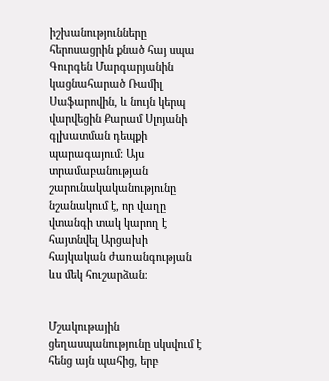իշխանությունները հերոսացրին քնած հայ սպա Գուրգեն Մարգարյանին կացնահարած Ռամիլ Սաֆարովին, և նույն կերպ վարվեցին Քարամ Սլոյանի գլխատման դեպքի պարագայում։ Այս տրամաբանության շարունակականությունը նշանակում է, որ վաղը վտանգի տակ կարող է հայտնվել Արցախի հայկական ժառանգության ևս մեկ հուշարձան։


Մշակութային ցեղասպանությունը սկսվում է հենց այն պահից, երբ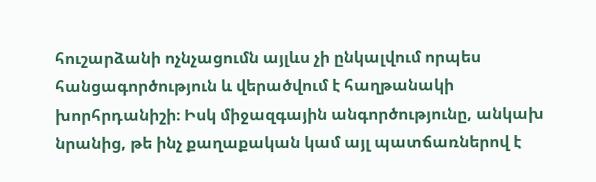հուշարձանի ոչնչացումն այլևս չի ընկալվում որպես հանցագործություն և վերածվում է հաղթանակի խորհրդանիշի։ Իսկ միջազգային անգործությունը, անկախ նրանից, թե ինչ քաղաքական կամ այլ պատճառներով է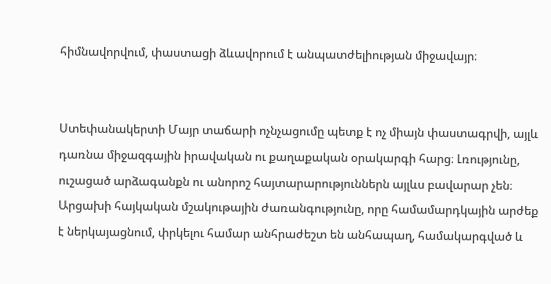հիմնավորվում, փաստացի ձևավորում է անպատժելիության միջավայր։


Ստեփանակերտի Մայր տաճարի ոչնչացումը պետք է ոչ միայն փաստագրվի, այլև դառնա միջազգային իրավական ու քաղաքական օրակարգի հարց։ Լռությունը, ուշացած արձագանքն ու անորոշ հայտարարություններն այլևս բավարար չեն։ Արցախի հայկական մշակութային ժառանգությունը, որը համամարդկային արժեք է ներկայացնում, փրկելու համար անհրաժեշտ են անհապաղ, համակարգված և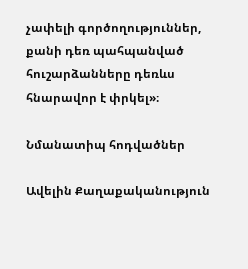չափելի գործողություններ, քանի դեռ պահպանված հուշարձանները դեռևս հնարավոր է փրկել»։

Նմանատիպ հոդվածներ

Ավելին Քաղաքականություն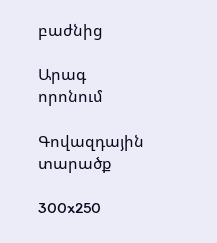բաժնից

Արագ որոնում

Գովազդային տարածք

300x250